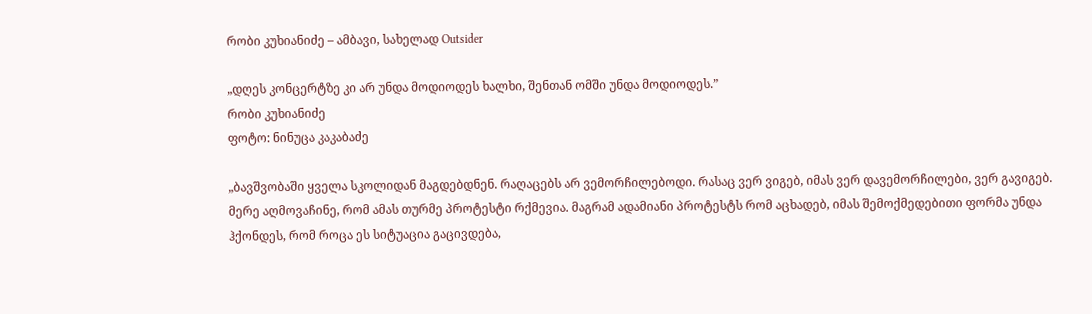რობი კუხიანიძე – ამბავი, სახელად Outsider

„დღეს კონცერტზე კი არ უნდა მოდიოდეს ხალხი, შენთან ომში უნდა მოდიოდეს.”
რობი კუხიანიძე
ფოტო: ნინუცა კაკაბაძე

„ბავშვობაში ყველა სკოლიდან მაგდებდნენ. რაღაცებს არ ვემორჩილებოდი. რასაც ვერ ვიგებ, იმას ვერ დავემორჩილები, ვერ გავიგებ. მერე აღმოვაჩინე, რომ ამას თურმე პროტესტი რქმევია. მაგრამ ადამიანი პროტესტს რომ აცხადებ, იმას შემოქმედებითი ფორმა უნდა ჰქონდეს, რომ როცა ეს სიტუაცია გაცივდება,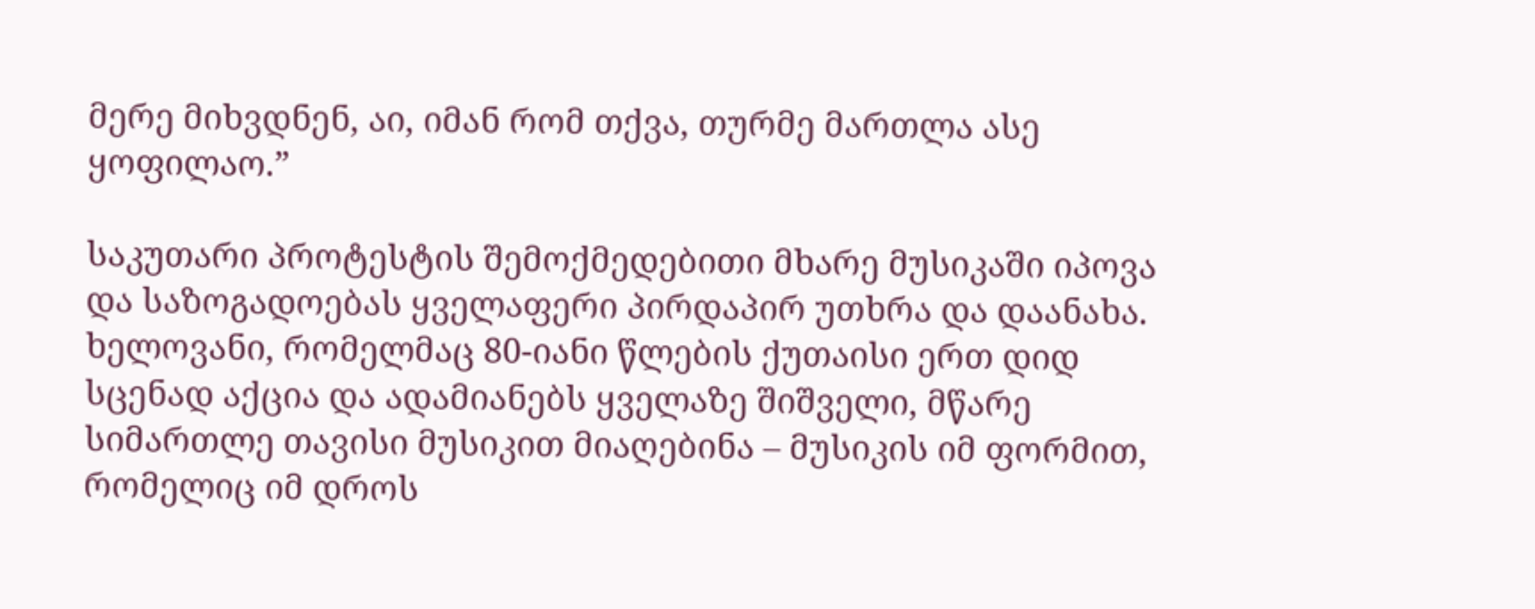მერე მიხვდნენ, აი, იმან რომ თქვა, თურმე მართლა ასე ყოფილაო.”

საკუთარი პროტესტის შემოქმედებითი მხარე მუსიკაში იპოვა და საზოგადოებას ყველაფერი პირდაპირ უთხრა და დაანახა. ხელოვანი, რომელმაც 80-იანი წლების ქუთაისი ერთ დიდ სცენად აქცია და ადამიანებს ყველაზე შიშველი, მწარე სიმართლე თავისი მუსიკით მიაღებინა – მუსიკის იმ ფორმით, რომელიც იმ დროს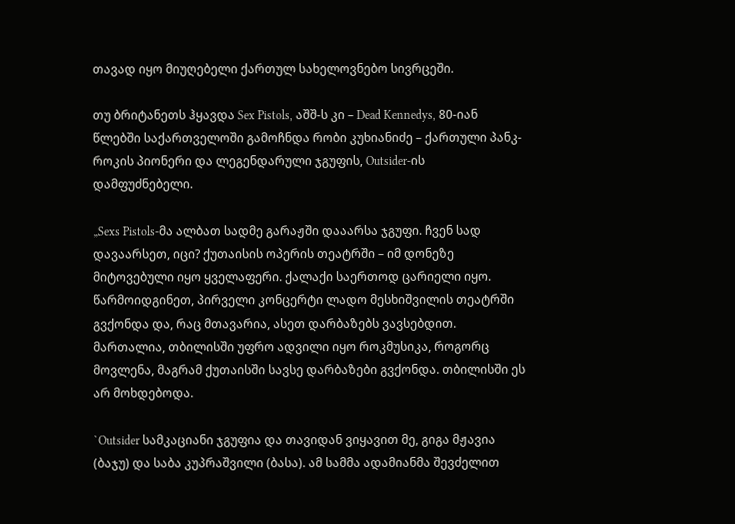თავად იყო მიუღებელი ქართულ სახელოვნებო სივრცეში.

თუ ბრიტანეთს ჰყავდა Sex Pistols, აშშ-ს კი – Dead Kennedys, 80-იან წლებში საქართველოში გამოჩნდა რობი კუხიანიძე – ქართული პანკ-როკის პიონერი და ლეგენდარული ჯგუფის, Outsider-ის დამფუძნებელი.

„Sexs Pistols-მა ალბათ სადმე გარაჟში დააარსა ჯგუფი. ჩვენ სად დავაარსეთ, იცი? ქუთაისის ოპერის თეატრში – იმ დონეზე მიტოვებული იყო ყველაფერი. ქალაქი საერთოდ ცარიელი იყო. წარმოიდგინეთ, პირველი კონცერტი ლადო მესხიშვილის თეატრში გვქონდა და, რაც მთავარია, ასეთ დარბაზებს ვავსებდით. მართალია, თბილისში უფრო ადვილი იყო როკმუსიკა, როგორც მოვლენა, მაგრამ ქუთაისში სავსე დარბაზები გვქონდა. თბილისში ეს არ მოხდებოდა.

`Outsider სამკაციანი ჯგუფია და თავიდან ვიყავით მე, გიგა მჟავია (ბაჯუ) და საბა კუპრაშვილი (ბასა). ამ სამმა ადამიანმა შევძელით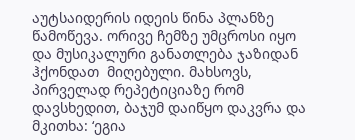აუტსაიდერის იდეის წინა პლანზე წამოწევა. ორივე ჩემზე უმცროსი იყო და მუსიკალური განათლება ჯაზიდან ჰქონდათ  მიღებული. მახსოვს, პირველად რეპეტიციაზე რომ დავსხედით, ბაჯუმ დაიწყო დაკვრა და მკითხა: ‘ეგია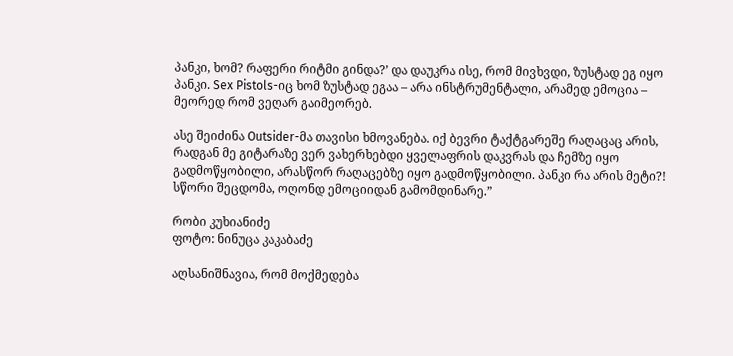პანკი, ხომ? რაფერი რიტმი გინდა?’ და დაუკრა ისე, რომ მივხვდი, ზუსტად ეგ იყო პანკი. Sex Pistols-იც ხომ ზუსტად ეგაა – არა ინსტრუმენტალი, არამედ ემოცია – მეორედ რომ ვეღარ გაიმეორებ.

ასე შეიძინა Outsider-მა თავისი ხმოვანება. იქ ბევრი ტაქტგარეშე რაღაცაც არის, რადგან მე გიტარაზე ვერ ვახერხებდი ყველაფრის დაკვრას და ჩემზე იყო გადმოწყობილი, არასწორ რაღაცებზე იყო გადმოწყობილი. პანკი რა არის მეტი?! სწორი შეცდომა, ოღონდ ემოციიდან გამომდინარე.”

რობი კუხიანიძე
ფოტო: ნინუცა კაკაბაძე

აღსანიშნავია, რომ მოქმედება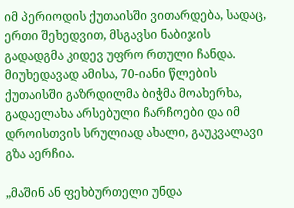იმ პერიოდის ქუთაისში ვითარდება, სადაც, ერთი შეხედვით, მსგავსი ნაბიჯის გადადგმა კიდევ უფრო რთული ჩანდა. მიუხედავად ამისა, 70-იანი წლების ქუთაისში გაზრდილმა ბიჭმა მოახერხა, გადაელახა არსებული ჩარჩოები და იმ დროისთვის სრულიად ახალი, გაუკვალავი გზა აერჩია.

„მაშინ ან ფეხბურთელი უნდა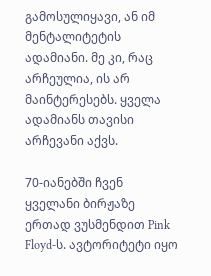გამოსულიყავი, ან იმ მენტალიტეტის ადამიანი. მე კი, რაც არჩეულია, ის არ მაინტერესებს. ყველა ადამიანს თავისი არჩევანი აქვს.

70-იანებში ჩვენ ყველანი ბირჟაზე ერთად ვუსმენდით Pink Floyd-ს. ავტორიტეტი იყო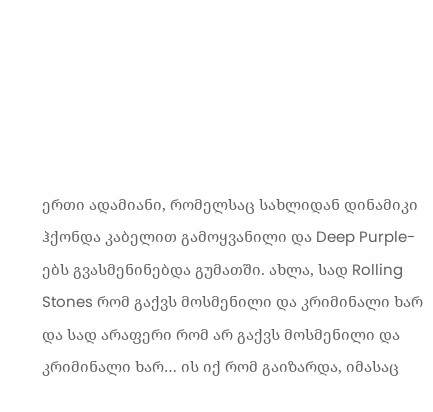ერთი ადამიანი, რომელსაც სახლიდან დინამიკი ჰქონდა კაბელით გამოყვანილი და Deep Purple-ებს გვასმენინებდა გუმათში. ახლა, სად Rolling Stones რომ გაქვს მოსმენილი და კრიმინალი ხარ და სად არაფერი რომ არ გაქვს მოსმენილი და კრიმინალი ხარ… ის იქ რომ გაიზარდა, იმასაც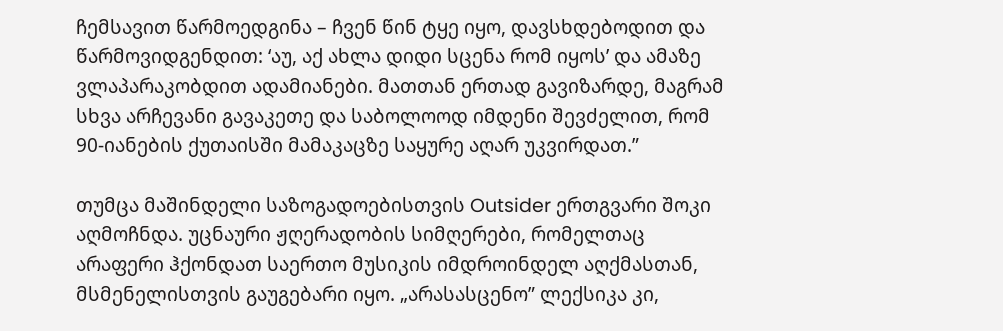ჩემსავით წარმოედგინა – ჩვენ წინ ტყე იყო, დავსხდებოდით და წარმოვიდგენდით: ‘აუ, აქ ახლა დიდი სცენა რომ იყოს’ და ამაზე ვლაპარაკობდით ადამიანები. მათთან ერთად გავიზარდე, მაგრამ სხვა არჩევანი გავაკეთე და საბოლოოდ იმდენი შევძელით, რომ 90-იანების ქუთაისში მამაკაცზე საყურე აღარ უკვირდათ.”

თუმცა მაშინდელი საზოგადოებისთვის Outsider ერთგვარი შოკი აღმოჩნდა. უცნაური ჟღერადობის სიმღერები, რომელთაც არაფერი ჰქონდათ საერთო მუსიკის იმდროინდელ აღქმასთან, მსმენელისთვის გაუგებარი იყო. „არასასცენო” ლექსიკა კი,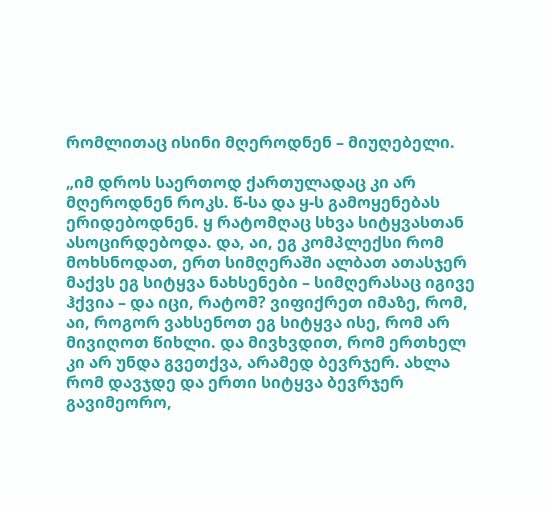რომლითაც ისინი მღეროდნენ – მიუღებელი.

„იმ დროს საერთოდ ქართულადაც კი არ მღეროდნენ როკს. წ-სა და ყ-ს გამოყენებას ერიდებოდნენ. ყ რატომღაც სხვა სიტყვასთან ასოცირდებოდა. და, აი, ეგ კომპლექსი რომ მოხსნოდათ, ერთ სიმღერაში ალბათ ათასჯერ მაქვს ეგ სიტყვა ნახსენები – სიმღერასაც იგივე ჰქვია – და იცი, რატომ? ვიფიქრეთ იმაზე, რომ, აი, როგორ ვახსენოთ ეგ სიტყვა ისე, რომ არ მივიღოთ წიხლი. და მივხვდით, რომ ერთხელ კი არ უნდა გვეთქვა, არამედ ბევრჯერ. ახლა რომ დავჯდე და ერთი სიტყვა ბევრჯერ გავიმეორო,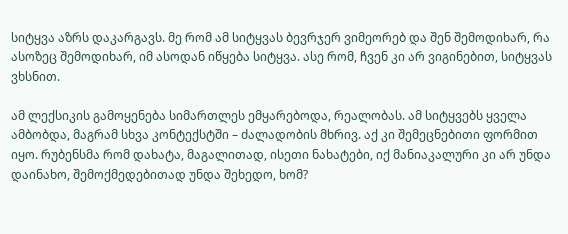სიტყვა აზრს დაკარგავს. მე რომ ამ სიტყვას ბევრჯერ ვიმეორებ და შენ შემოდიხარ, რა ასოზეც შემოდიხარ, იმ ასოდან იწყება სიტყვა. ასე რომ, ჩვენ კი არ ვიგინებით, სიტყვას ვხსნით.

ამ ლექსიკის გამოყენება სიმართლეს ემყარებოდა, რეალობას. ამ სიტყვებს ყველა ამბობდა, მაგრამ სხვა კონტექსტში – ძალადობის მხრივ. აქ კი შემეცნებითი ფორმით იყო. რუბენსმა რომ დახატა, მაგალითად, ისეთი ნახატები, იქ მანიაკალური კი არ უნდა დაინახო, შემოქმედებითად უნდა შეხედო, ხომ?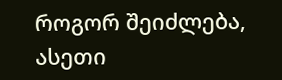როგორ შეიძლება, ასეთი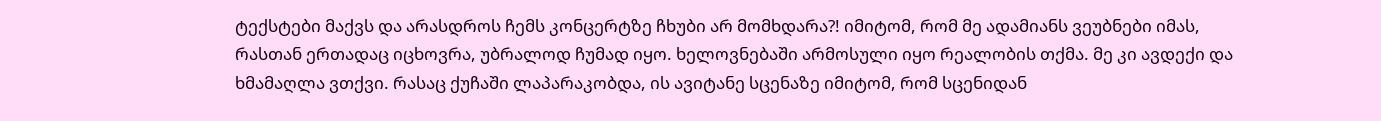ტექსტები მაქვს და არასდროს ჩემს კონცერტზე ჩხუბი არ მომხდარა?! იმიტომ, რომ მე ადამიანს ვეუბნები იმას, რასთან ერთადაც იცხოვრა, უბრალოდ ჩუმად იყო. ხელოვნებაში არმოსული იყო რეალობის თქმა. მე კი ავდექი და ხმამაღლა ვთქვი. რასაც ქუჩაში ლაპარაკობდა, ის ავიტანე სცენაზე იმიტომ, რომ სცენიდან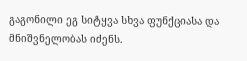გაგონილი ეგ სიტყვა სხვა ფუნქციასა და მნიშვნელობას იძენს.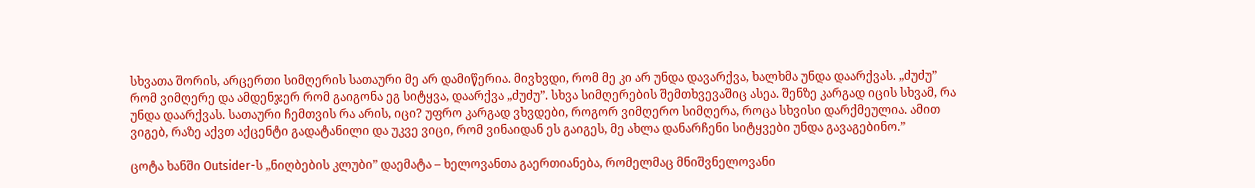სხვათა შორის, არცერთი სიმღერის სათაური მე არ დამიწერია. მივხვდი, რომ მე კი არ უნდა დავარქვა, ხალხმა უნდა დაარქვას. „ძუძუ” რომ ვიმღერე და ამდენჯერ რომ გაიგონა ეგ სიტყვა, დაარქვა „ძუძუ”. სხვა სიმღერების შემთხვევაშიც ასეა. შენზე კარგად იცის სხვამ, რა უნდა დაარქვას. სათაური ჩემთვის რა არის, იცი? უფრო კარგად ვხვდები, როგორ ვიმღერო სიმღერა, როცა სხვისი დარქმეულია. ამით ვიგებ, რაზე აქვთ აქცენტი გადატანილი და უკვე ვიცი, რომ ვინაიდან ეს გაიგეს, მე ახლა დანარჩენი სიტყვები უნდა გავაგებინო.”

ცოტა ხანში Outsider-ს „ნიღბების კლუბი” დაემატა – ხელოვანთა გაერთიანება, რომელმაც მნიშვნელოვანი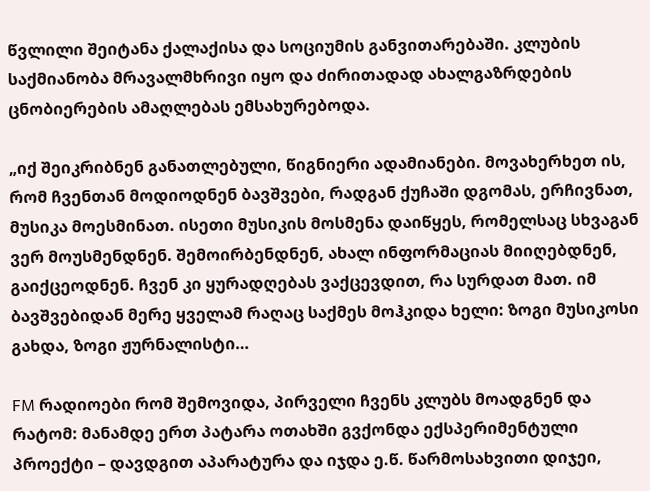წვლილი შეიტანა ქალაქისა და სოციუმის განვითარებაში. კლუბის საქმიანობა მრავალმხრივი იყო და ძირითადად ახალგაზრდების ცნობიერების ამაღლებას ემსახურებოდა.

„იქ შეიკრიბნენ განათლებული, წიგნიერი ადამიანები. მოვახერხეთ ის, რომ ჩვენთან მოდიოდნენ ბავშვები, რადგან ქუჩაში დგომას, ერჩივნათ, მუსიკა მოესმინათ. ისეთი მუსიკის მოსმენა დაიწყეს, რომელსაც სხვაგან ვერ მოუსმენდნენ. შემოირბენდნენ, ახალ ინფორმაციას მიიღებდნენ, გაიქცეოდნენ. ჩვენ კი ყურადღებას ვაქცევდით, რა სურდათ მათ. იმ ბავშვებიდან მერე ყველამ რაღაც საქმეს მოჰკიდა ხელი: ზოგი მუსიკოსი გახდა, ზოგი ჟურნალისტი…

FM რადიოები რომ შემოვიდა, პირველი ჩვენს კლუბს მოადგნენ და რატომ: მანამდე ერთ პატარა ოთახში გვქონდა ექსპერიმენტული პროექტი – დავდგით აპარატურა და იჯდა ე.წ. წარმოსახვითი დიჯეი,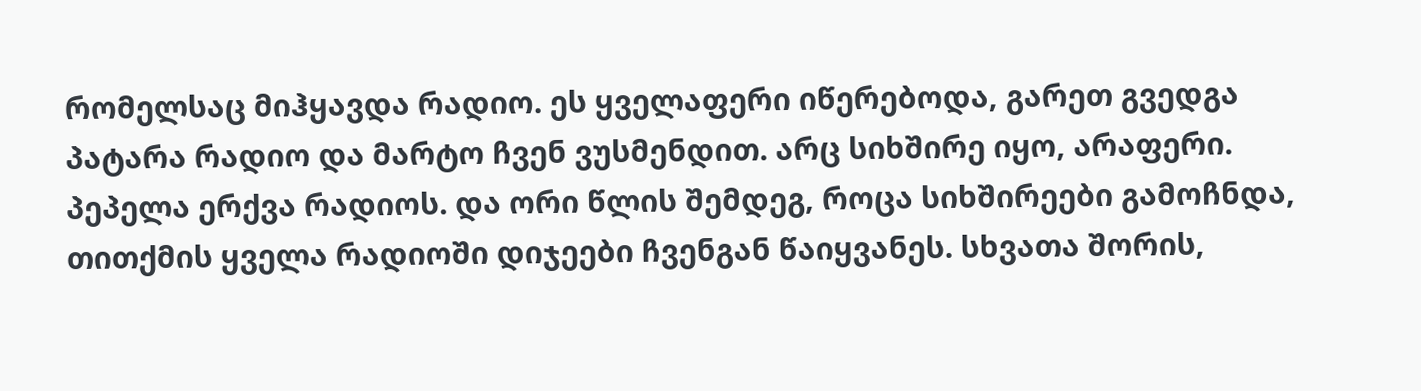რომელსაც მიჰყავდა რადიო. ეს ყველაფერი იწერებოდა, გარეთ გვედგა პატარა რადიო და მარტო ჩვენ ვუსმენდით. არც სიხშირე იყო, არაფერი. პეპელა ერქვა რადიოს. და ორი წლის შემდეგ, როცა სიხშირეები გამოჩნდა, თითქმის ყველა რადიოში დიჯეები ჩვენგან წაიყვანეს. სხვათა შორის,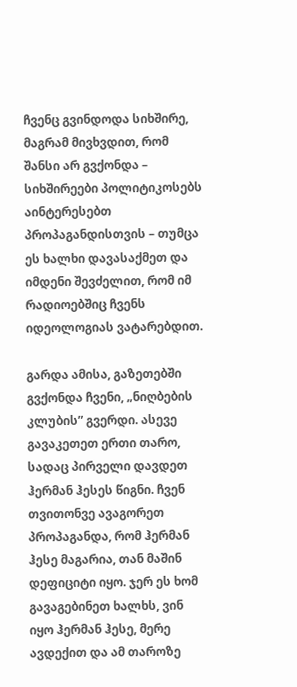ჩვენც გვინდოდა სიხშირე, მაგრამ მივხვდით, რომ შანსი არ გვქონდა – სიხშირეები პოლიტიკოსებს აინტერესებთ პროპაგანდისთვის – თუმცა ეს ხალხი დავასაქმეთ და იმდენი შევძელით, რომ იმ რადიოებშიც ჩვენს იდეოლოგიას ვატარებდით.

გარდა ამისა, გაზეთებში გვქონდა ჩვენი, „ნიღბების კლუბის” გვერდი. ასევე გავაკეთეთ ერთი თარო, სადაც პირველი დავდეთ ჰერმან ჰესეს წიგნი. ჩვენ თვითონვე ავაგორეთ პროპაგანდა, რომ ჰერმან ჰესე მაგარია, თან მაშინ დეფიციტი იყო. ჯერ ეს ხომ გავაგებინეთ ხალხს, ვინ იყო ჰერმან ჰესე, მერე ავდექით და ამ თაროზე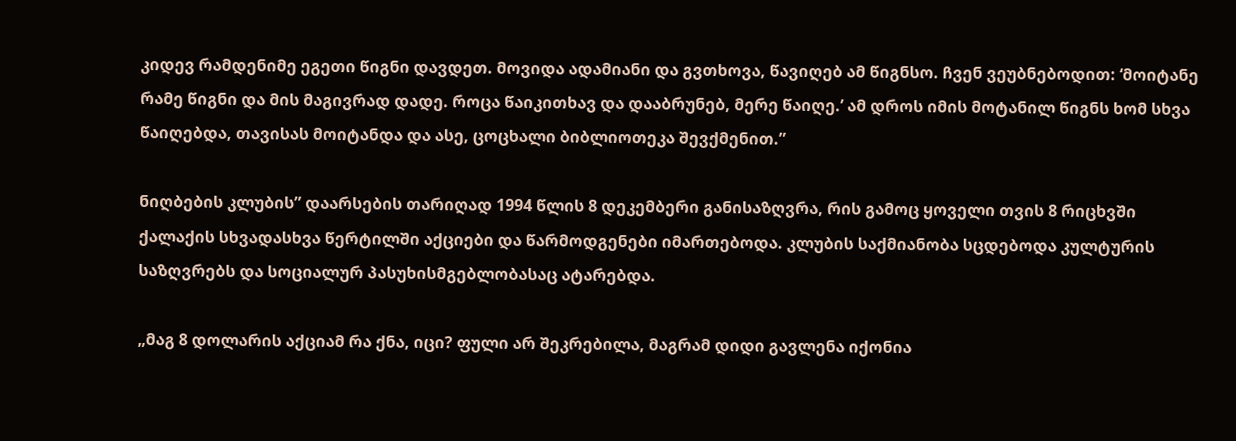კიდევ რამდენიმე ეგეთი წიგნი დავდეთ. მოვიდა ადამიანი და გვთხოვა, წავიღებ ამ წიგნსო. ჩვენ ვეუბნებოდით: ‘მოიტანე რამე წიგნი და მის მაგივრად დადე. როცა წაიკითხავ და დააბრუნებ, მერე წაიღე.’ ამ დროს იმის მოტანილ წიგნს ხომ სხვა წაიღებდა, თავისას მოიტანდა და ასე, ცოცხალი ბიბლიოთეკა შევქმენით.”

ნიღბების კლუბის” დაარსების თარიღად 1994 წლის 8 დეკემბერი განისაზღვრა, რის გამოც ყოველი თვის 8 რიცხვში ქალაქის სხვადასხვა წერტილში აქციები და წარმოდგენები იმართებოდა. კლუბის საქმიანობა სცდებოდა კულტურის საზღვრებს და სოციალურ პასუხისმგებლობასაც ატარებდა.

„მაგ 8 დოლარის აქციამ რა ქნა, იცი? ფული არ შეკრებილა, მაგრამ დიდი გავლენა იქონია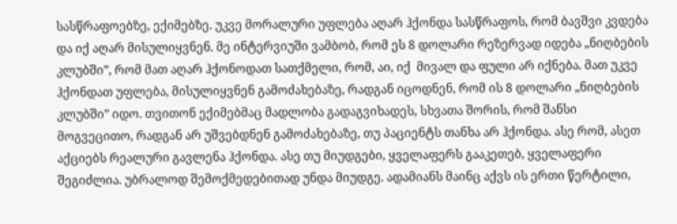სასწრაფოებზე, ექიმებზე. უკვე მორალური უფლება აღარ ჰქონდა სასწრაფოს, რომ ბავშვი კვდება და იქ აღარ მისულიყვნენ. მე ინტერვიუში ვამბობ, რომ ეს 8 დოლარი რეზერვად იდება „ნიღბების კლუბში”, რომ მათ აღარ ჰქონოდათ სათქმელი, რომ, აი, იქ  მივალ და ფული არ იქნება. მათ უკვე ჰქონდათ უფლება, მისულიყვნენ გამოძახებაზე, რადგან იცოდნენ, რომ ის 8 დოლარი „ნიღბების კლუბში” იდო. თვითონ ექიმებმაც მადლობა გადაგვიხადეს, სხვათა შორის, რომ შანსი მოგვეცითო, რადგან არ უშვებდნენ გამოძახებაზე, თუ პაციენტს თანხა არ ჰქონდა. ასე რომ, ასეთ აქციებს რეალური გავლენა ჰქონდა. ასე თუ მიუდგები, ყველაფერს გააკეთებ, ყველაფერი შეგიძლია. უბრალოდ შემოქმედებითად უნდა მიუდგე. ადამიანს მაინც აქვს ის ერთი წერტილი,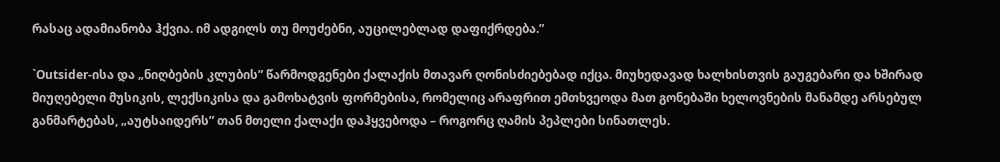რასაც ადამიანობა ჰქვია. იმ ადგილს თუ მოუძებნი, აუცილებლად დაფიქრდება.”

`Outsider-ისა და „ნიღბების კლუბის” წარმოდგენები ქალაქის მთავარ ღონისძიებებად იქცა. მიუხედავად ხალხისთვის გაუგებარი და ხშირად მიუღებელი მუსიკის, ლექსიკისა და გამოხატვის ფორმებისა, რომელიც არაფრით ემთხვეოდა მათ გონებაში ხელოვნების მანამდე არსებულ განმარტებას, „აუტსაიდერს” თან მთელი ქალაქი დაჰყვებოდა – როგორც ღამის პეპლები სინათლეს.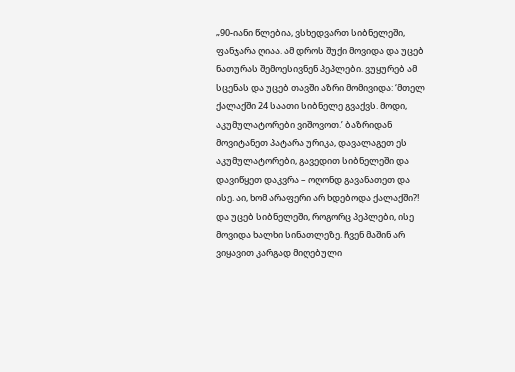„90-იანი წლებია, ვსხედვართ სიბნელეში, ფანჯარა ღიაა. ამ დროს შუქი მოვიდა და უცებ ნათურას შემოესივნენ პეპლები. ვუყურებ ამ სცენას და უცებ თავში აზრი მომივიდა: ‘მთელ ქალაქში 24 საათი სიბნელე გვაქვს. მოდი, აკუმულატორები ვიშოვოთ.’ ბაზრიდან მოვიტანეთ პატარა ურიკა, დავალაგეთ ეს აკუმულატორები, გავედით სიბნელეში და დავიწყეთ დაკვრა – ოღონდ გავანათეთ და ისე. აი, ხომ არაფერი არ ხდებოდა ქალაქში?! და უცებ სიბნელეში, როგორც პეპლები, ისე მოვიდა ხალხი სინათლეზე. ჩვენ მაშინ არ ვიყავით კარგად მიღებული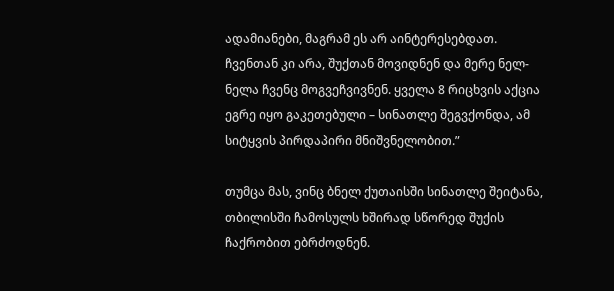ადამიანები, მაგრამ ეს არ აინტერესებდათ. ჩვენთან კი არა, შუქთან მოვიდნენ და მერე ნელ-ნელა ჩვენც მოგვეჩვივნენ. ყველა 8 რიცხვის აქცია ეგრე იყო გაკეთებული – სინათლე შეგვქონდა, ამ სიტყვის პირდაპირი მნიშვნელობით.”

თუმცა მას, ვინც ბნელ ქუთაისში სინათლე შეიტანა, თბილისში ჩამოსულს ხშირად სწორედ შუქის ჩაქრობით ებრძოდნენ.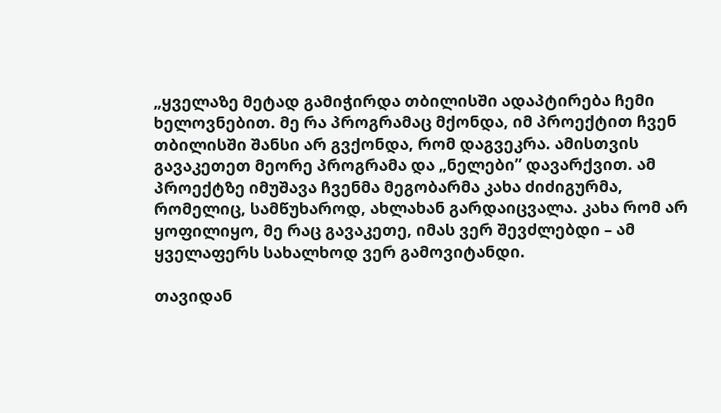„ყველაზე მეტად გამიჭირდა თბილისში ადაპტირება ჩემი ხელოვნებით. მე რა პროგრამაც მქონდა, იმ პროექტით ჩვენ თბილისში შანსი არ გვქონდა, რომ დაგვეკრა. ამისთვის გავაკეთეთ მეორე პროგრამა და „ნელები” დავარქვით. ამ პროექტზე იმუშავა ჩვენმა მეგობარმა კახა ძიძიგურმა, რომელიც, სამწუხაროდ, ახლახან გარდაიცვალა. კახა რომ არ ყოფილიყო, მე რაც გავაკეთე, იმას ვერ შევძლებდი – ამ ყველაფერს სახალხოდ ვერ გამოვიტანდი.

თავიდან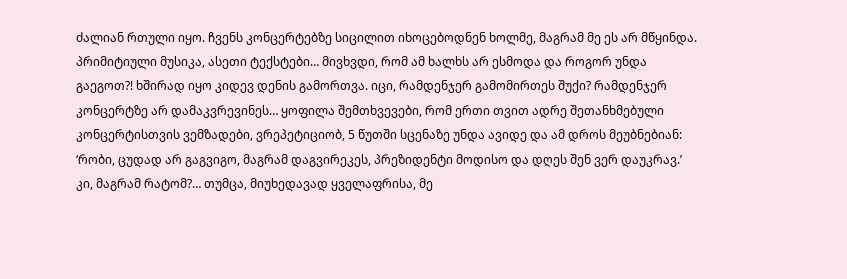ძალიან რთული იყო. ჩვენს კონცერტებზე სიცილით იხოცებოდნენ ხოლმე, მაგრამ მე ეს არ მწყინდა. პრიმიტიული მუსიკა, ასეთი ტექსტები… მივხვდი, რომ ამ ხალხს არ ესმოდა და როგორ უნდა გაეგოთ?! ხშირად იყო კიდევ დენის გამორთვა. იცი, რამდენჯერ გამომირთეს შუქი? რამდენჯერ კონცერტზე არ დამაკვრევინეს… ყოფილა შემთხვევები, რომ ერთი თვით ადრე შეთანხმებული კონცერტისთვის ვემზადები, ვრეპეტიციობ, 5 წუთში სცენაზე უნდა ავიდე და ამ დროს მეუბნებიან: ‘რობი, ცუდად არ გაგვიგო, მაგრამ დაგვირეკეს, პრეზიდენტი მოდისო და დღეს შენ ვერ დაუკრავ.’ კი, მაგრამ რატომ?… თუმცა, მიუხედავად ყველაფრისა, მე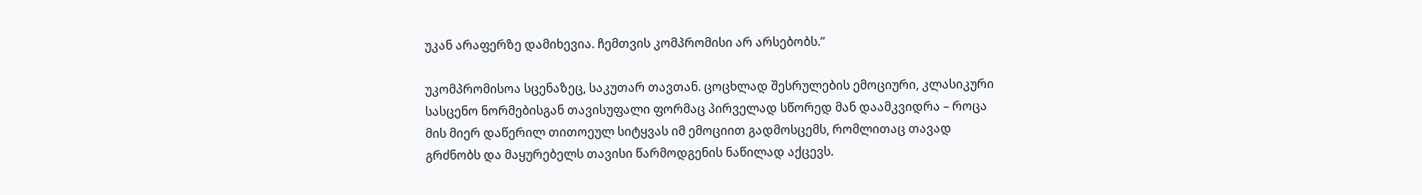უკან არაფერზე დამიხევია. ჩემთვის კომპრომისი არ არსებობს.”

უკომპრომისოა სცენაზეც, საკუთარ თავთან. ცოცხლად შესრულების ემოციური, კლასიკური სასცენო ნორმებისგან თავისუფალი ფორმაც პირველად სწორედ მან დაამკვიდრა – როცა მის მიერ დაწერილ თითოეულ სიტყვას იმ ემოციით გადმოსცემს, რომლითაც თავად გრძნობს და მაყურებელს თავისი წარმოდგენის ნაწილად აქცევს.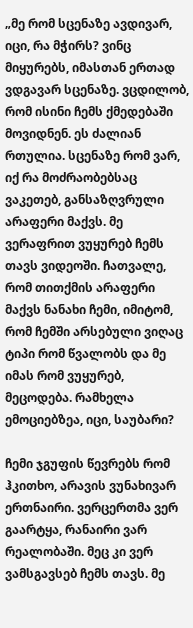„მე რომ სცენაზე ავდივარ, იცი, რა მჭირს? ვინც მიყურებს, იმასთან ერთად ვდგავარ სცენაზე. ვცდილობ, რომ ისინი ჩემს ქმედებაში მოვიდნენ. ეს ძალიან რთულია. სცენაზე რომ ვარ, იქ რა მოძრაობებსაც ვაკეთებ, განსაზღვრული არაფერი მაქვს. მე ვერაფრით ვუყურებ ჩემს თავს ვიდეოში. ჩათვალე, რომ თითქმის არაფერი მაქვს ნანახი ჩემი, იმიტომ, რომ ჩემში არსებული ვიღაც ტიპი რომ წვალობს და მე იმას რომ ვუყურებ, მეცოდება. რამხელა ემოციებზეა, იცი, საუბარი?

ჩემი ჯგუფის წევრებს რომ ჰკითხო, არავის ვუნახივარ ერთნაირი. ვერცერთმა ვერ გაარტყა, რანაირი ვარ რეალობაში. მეც კი ვერ ვამსგავსებ ჩემს თავს. მე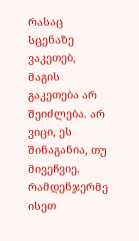რასაც სცენაზე ვაკეთებ, მაგის გაკეთება არ შეიძლება. არ ვიცი, ეს შინაგანია, თუ მივეჩვიე. რამდენჯერმე ისეთ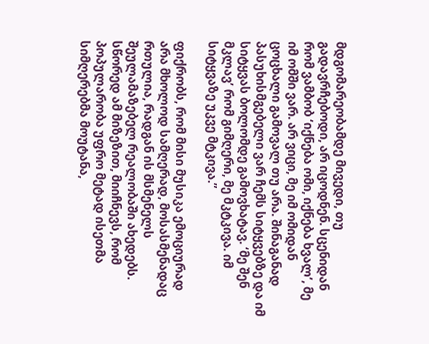მდგომარეობამდე მივედი, თუ გადავრჩებოდი, არ იცოდნენ. სცენიდან რომ ვამბობ ‘იქნება ომი, იქნება ხვალ’, მე იმ ომში ვარ. არ ვიცი, მე იმ ომიდან ცოცხალი გამოვალ თუ არა. შინაგანად პასუხისმგებელი ვარ ჩემს სიტყვებზე და იმ სიტყვას ბოლომდე გამოვხატავ. ‘მე შენ მკლავ’ რომ გიმღერი, მე მკტკივა. იმ სიტყვაზე უკვე მტკივა.”

ფიქრობს, რომ მისი მუსიკა ემოციურად არა მხოლოდ სამღერად, მოსასმენადაც რთულია, რადგან ის მსმენელს შეულამაზებელ რეალობაში ახედებს. სწორედ ამ მიზეზით, მიიჩნევს, რომ პოპულარობა უფრო მეტად ისეთმა სიმღერებმა მოუტანა,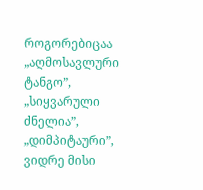როგორებიცაა „აღმოსავლური ტანგო”, „სიყვარული ძნელია”, „დიმპიტაური”, ვიდრე მისი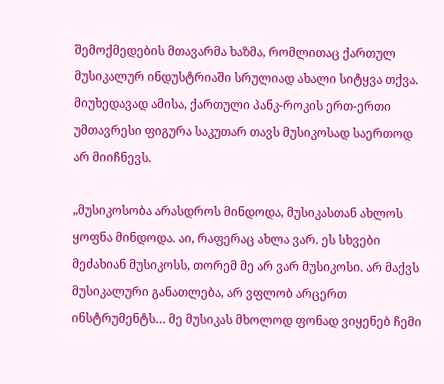შემოქმედების მთავარმა ხაზმა, რომლითაც ქართულ მუსიკალურ ინდუსტრიაში სრულიად ახალი სიტყვა თქვა. მიუხედავად ამისა, ქართული პანკ-როკის ერთ-ერთი უმთავრესი ფიგურა საკუთარ თავს მუსიკოსად საერთოდ არ მიიჩნევს.

„მუსიკოსობა არასდროს მინდოდა, მუსიკასთან ახლოს ყოფნა მინდოდა. აი, რაფერაც ახლა ვარ. ეს სხვები მეძახიან მუსიკოსს, თორემ მე არ ვარ მუსიკოსი. არ მაქვს მუსიკალური განათლება, არ ვფლობ არცერთ ინსტრუმენტს… მე მუსიკას მხოლოდ ფონად ვიყენებ ჩემი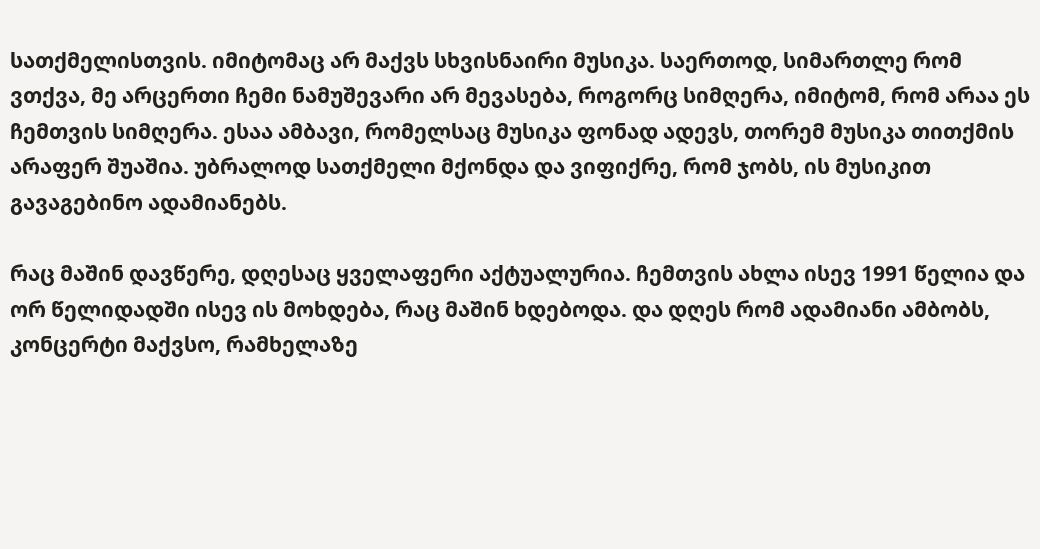სათქმელისთვის. იმიტომაც არ მაქვს სხვისნაირი მუსიკა. საერთოდ, სიმართლე რომ ვთქვა, მე არცერთი ჩემი ნამუშევარი არ მევასება, როგორც სიმღერა, იმიტომ, რომ არაა ეს ჩემთვის სიმღერა. ესაა ამბავი, რომელსაც მუსიკა ფონად ადევს, თორემ მუსიკა თითქმის არაფერ შუაშია. უბრალოდ სათქმელი მქონდა და ვიფიქრე, რომ ჯობს, ის მუსიკით გავაგებინო ადამიანებს.

რაც მაშინ დავწერე, დღესაც ყველაფერი აქტუალურია. ჩემთვის ახლა ისევ 1991 წელია და ორ წელიდადში ისევ ის მოხდება, რაც მაშინ ხდებოდა. და დღეს რომ ადამიანი ამბობს, კონცერტი მაქვსო, რამხელაზე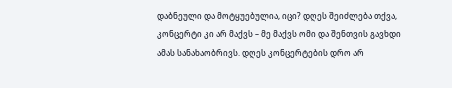დაბნეული და მოტყუებულია, იცი? დღეს შეიძლება თქვა, კონცერტი კი არ მაქვს – მე მაქვს ომი და შენთვის გავხდი ამას სანახაობრივს. დღეს კონცერტების დრო არ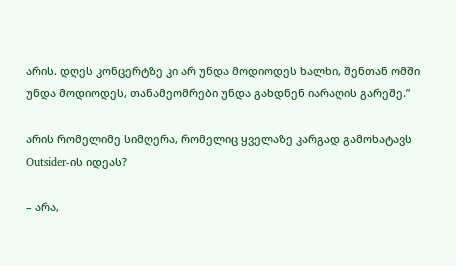არის. დღეს კონცერტზე კი არ უნდა მოდიოდეს ხალხი, შენთან ომში უნდა მოდიოდეს, თანამეომრები უნდა გახდნენ იარაღის გარეშე.”

არის რომელიმე სიმღერა, რომელიც ყველაზე კარგად გამოხატავს Outsider-ის იდეას?

– არა,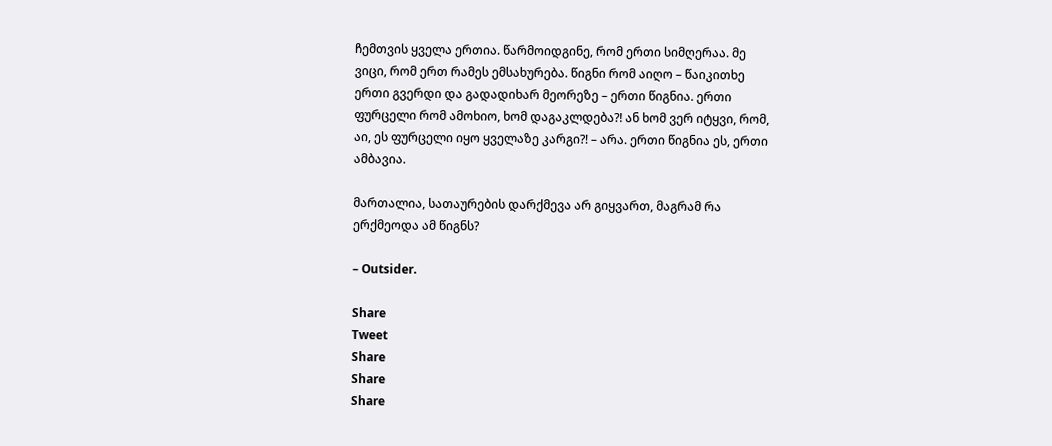ჩემთვის ყველა ერთია. წარმოიდგინე, რომ ერთი სიმღერაა. მე ვიცი, რომ ერთ რამეს ემსახურება. წიგნი რომ აიღო – წაიკითხე ერთი გვერდი და გადადიხარ მეორეზე – ერთი წიგნია. ერთი ფურცელი რომ ამოხიო, ხომ დაგაკლდება?! ან ხომ ვერ იტყვი, რომ, აი, ეს ფურცელი იყო ყველაზე კარგი?! – არა. ერთი წიგნია ეს, ერთი ამბავია.

მართალია, სათაურების დარქმევა არ გიყვართ, მაგრამ რა ერქმეოდა ამ წიგნს?

– Outsider.

Share
Tweet
Share
Share
Share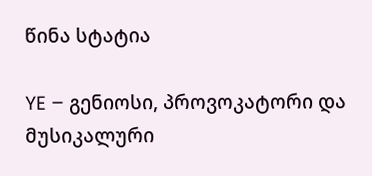წინა სტატია

YE – გენიოსი, პროვოკატორი და მუსიკალური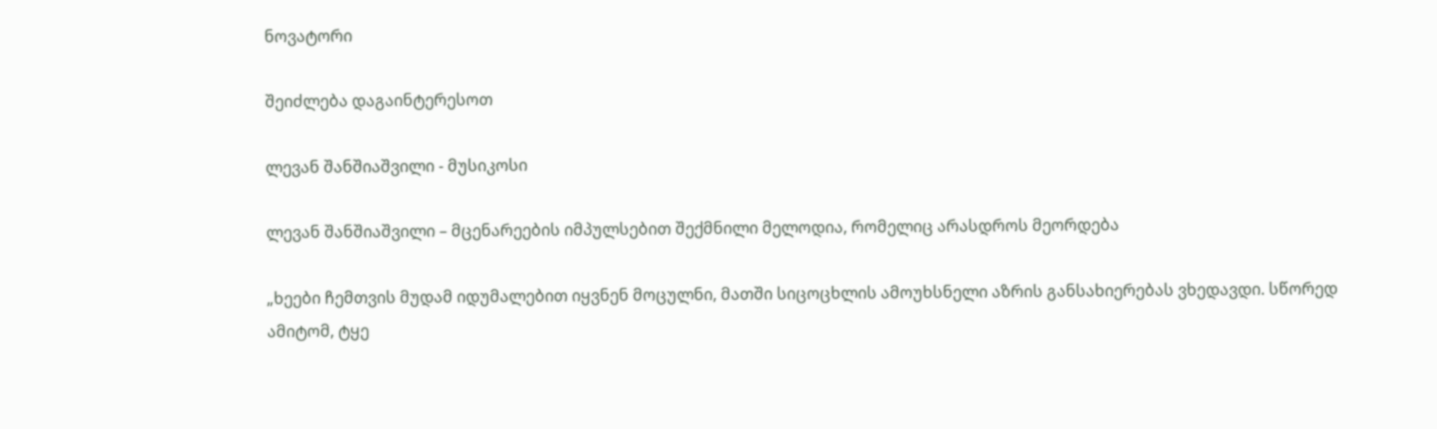ნოვატორი

შეიძლება დაგაინტერესოთ

ლევან შანშიაშვილი - მუსიკოსი

ლევან შანშიაშვილი – მცენარეების იმპულსებით შექმნილი მელოდია, რომელიც არასდროს მეორდება

„ხეები ჩემთვის მუდამ იდუმალებით იყვნენ მოცულნი, მათში სიცოცხლის ამოუხსნელი აზრის განსახიერებას ვხედავდი. სწორედ ამიტომ, ტყე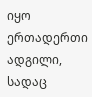იყო ერთადერთი ადგილი, სადაც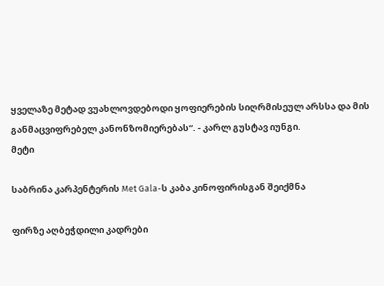ყველაზე მეტად ვუახლოვდებოდი ყოფიერების სიღრმისეულ არსსა და მის განმაცვიფრებელ კანონზომიერებას“. - კარლ გუსტავ იუნგი.
მეტი

საბრინა კარპენტერის Met Gala-ს კაბა კინოფირისგან შეიქმნა

ფირზე აღბეჭდილი კადრები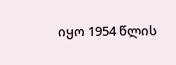იყო 1954 წლის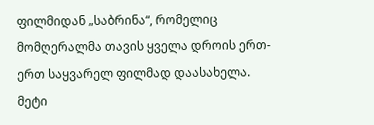ფილმიდან „საბრინა“, რომელიც მომღერალმა თავის ყველა დროის ერთ-ერთ საყვარელ ფილმად დაასახელა.
მეტი